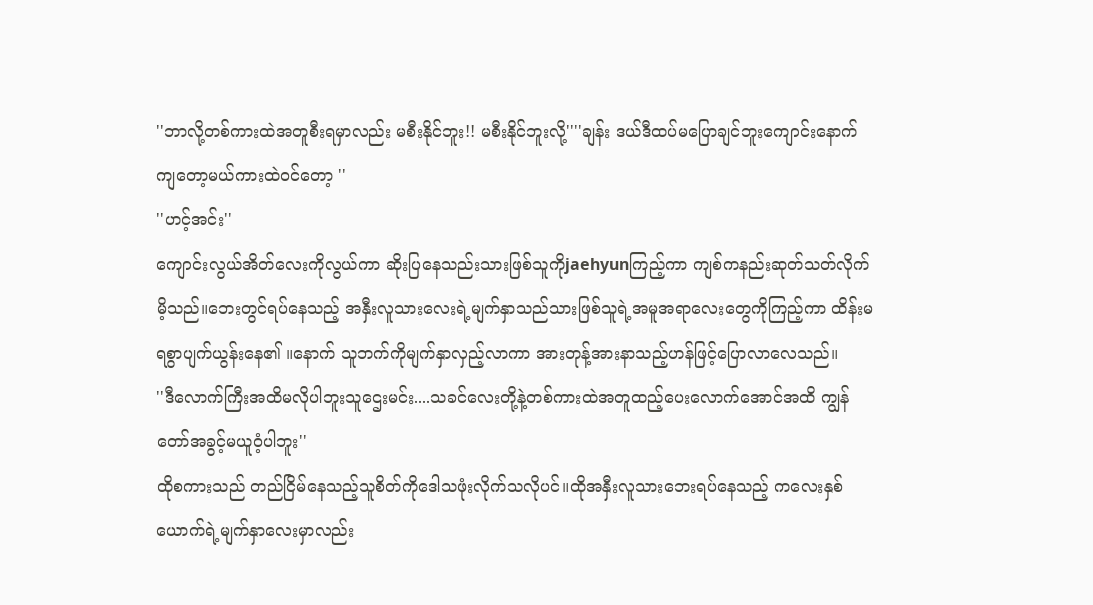''ဘာလို့တစ်ကားထဲအတူစီးရမှာလည်း မစီးနိုင်ဘူး!! မစီးနိုင်ဘူးလို့''''ချန်း ဒယ်ဒီထပ်မပြောချင်ဘူးကျောင်းနောက်ကျတော့မယ်ကားထဲဝင်တော့ ''
''ဟင့်အင်း''
ကျောင်းလွယ်အိတ်လေးကိုလွယ်ကာ ဆိုးပြနေသည်းသားဖြစ်သူကိုjaehyunကြည့်ကာ ကျစ်ကနည်းဆုတ်သတ်လိုက်မိ့သည်။ဘေးတွင်ရပ်နေသည့် အနှီးလူသားလေးရဲ့မျက်နှာသည်သားဖြစ်သူရဲ့အမူအရာလေးတွေကိုကြည့်ကာ ထိန်းမရစွာပျက်ယွန်းနေ၏ ။နောက် သူဘက်ကိုမျက်နှာလှည့်လာကာ အားတုန့်အားနာသည့်ဟန်ဖြင့်ပြောလာလေသည်။
''ဒီလောက်ကြီးအထိမလိုပါဘူးသူဌေးမင်း....သခင်လေးတို့နဲ့တစ်ကားထဲအတူထည့်ပေးလောက်အောင်အထိ ကျွန်တော်အခွင့်မယူဝံ့ပါဘူး''
ထိုစကားသည် တည်ငြိမ်နေသည့်သူစိတ်ကိုဒေါသဖုံးလိုက်သလိုပင်။ထိုအနှီးလူသားဘေးရပ်နေသည့် ကလေးနှစ်ယောက်ရဲ့မျက်နှာလေးမှာလည်း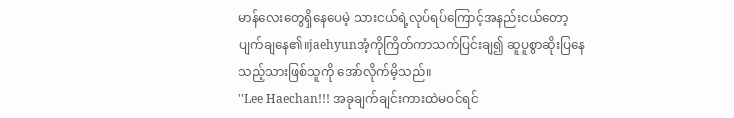မာန်လေးတွေရှိနေပေမဲ့ သားငယ်ရဲ့လုပ်ရပ်ကြောင့်အနည်းငယ်တော့ပျက်ချနေ၏။jaehyunအံ့ကိုကြိတ်ကာသက်ပြင်းချ၍ ဆူပူစွာဆိုးပြနေသည့်သားဖြစ်သူကို အော်လိုက်မိ့သည်။
''Lee Haechan!!! အခုချက်ချင်းကားထဲမဝင်ရင်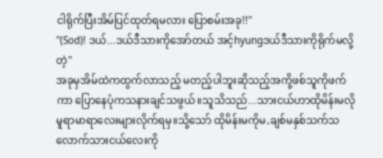ငါရိုက်ပြီးအိမ်ပြင်ထုတ်ရမလား ပြောစမ်းအခု!!''
''(Sod)! ဒယ်...ဒယ်ဒီသားကိုအော်တယ် အင့်hyungဒယ်ဒီသားကိုရိုက်မလို့တဲ့''
အခုမှအိမ်ထဲကထွက်လာသည့် မတည့်ပါဘူးဆိုသည့်အကို့ဖစ်သူကိုဖက်ကာ ပြောနေပုံကသနားချင်သဖွယ်။သူသိသည်...သားငယ်ဟာထိုမိန်းမလိုမူရာမာရာလေးများလိုက်ရမှ။သို့သော် ထိုမိန်းမကိုမ,ချစ်မနှစ်သက်သလောက်သားငယ်လေးကို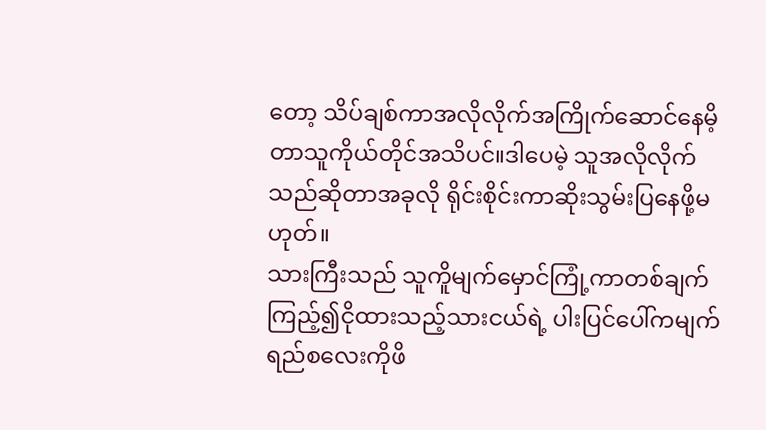တော့ သိပ်ချစ်ကာအလိုလိုက်အကြိုက်ဆောင်နေမိ့တာသူကိုယ်တိုင်အသိပင်။ဒါပေမဲ့ သူအလိုလိုက်သည်ဆိုတာအခုလို ရိုင်းစိုင်းကာဆိုးသွမ်းပြနေဖို့မဟုတ်။
သားကြီးသည် သူကိူမျက်မှောင်ကြုံ့ကာတစ်ချက်ကြည့်၍ငိုထားသည့်သားငယ်ရဲ့ ပါးပြင်ပေါ်ကမျက်ရည်စလေးကိုဖိ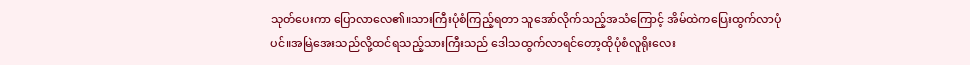သုတ်ပေးကာ ပြောလာလေ၏။သားကြီးပုံစံကြည့်ရတာ သူအော်လိုက်သည့်အသံကြောင့် အိမ်ထဲကပြေးထွက်လာပုံပင်။အမြဲအေးသည်လို့ထင်ရသည့်သားကြီးသည် ဒေါသထွက်လာရင်တော့ထိုပုံစံလူရိုးလေး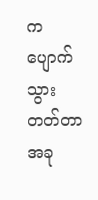ကပျောက်သွားတတ်တာ အခု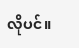လိုပင်။